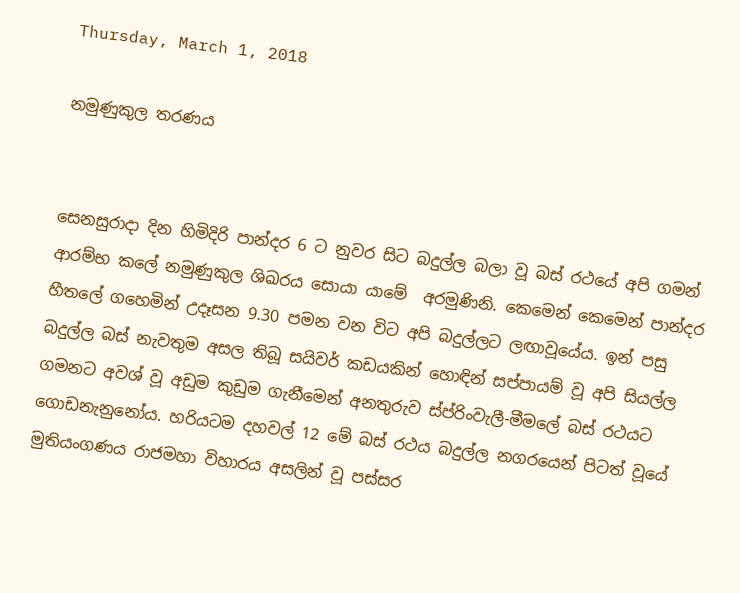Thursday, March 1, 2018

නමුණුකුල තරණය


සෙනසුරාදා දින හිමිදිරි පාන්දර 6 ට නුවර සිට බදුල්ල බලා වූ බස් රථයේ අපි ගමන් ආරම්භ කලේ නමුණුකුල ශිඛරය සොයා යාමේ  අරමුණිනි. කෙමෙන් කෙමෙන් පාන්දර හීතලේ ගහෙමින් උදෑසන 9.30 පමන වන විට අපි බදුල්ලට ලඟාවූයේය. ඉන් පසු බදුල්ල බස් නැවතුම අසල තිබූ සයිවර් කඩයකින් හොඳින් සප්පායම් වූ අපි සියල්ල ගමනට අවශ් වූ අඩුම කුඩුම ගැනීමෙන් අනතුරුව ස්ප්රිංවැලී-මීමලේ බස් රථයට ගොඩනැනුනෝය. හරියටම දහවල් 12 මේ බස් රථය බදුල්ල නගරයෙන් පිටත් වූයේ මුතියංගණය රාජමහා විහාරය අසලින් වූ පස්සර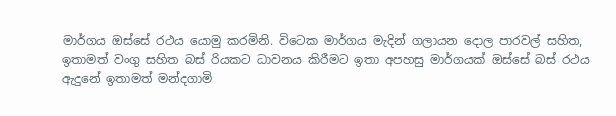මාර්ගය ඔස්සේ රථය යොමු කරමිනි. විටෙක මාර්ගය මැදින් ගලායන දොල පාරවල් සහිත, ඉතාමත් වංගු සහිත බස් රියකට ධාවනය කිරීමට ඉතා අපහසු මාර්ගයක් ඔස්සේ බස් රථය ඇදුනේ ඉතාමත් මන්දගාමි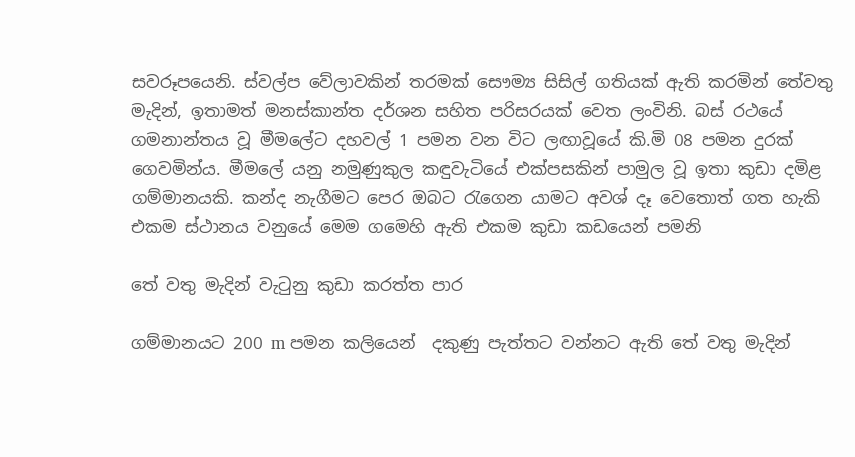සවරූපයෙනි. ස්වල්ප වේලාවකින් තරමක් සෞම්‍ය සිසිල් ගතියක් ඇති කරමින් තේවතු මැදින්, ඉතාමත් මනස්කාන්ත දර්ශන සහිත පරිසරයක් වෙත ලංවිනි. බස් රථයේ ගමනාන්තය වූ මීමලේට දහවල් 1 පමන වන විට ලඟාවූයේ කි.මි 08 පමන දුරක් ගෙවමින්ය. මීමලේ යනු නමුණුකුල කඳුවැටියේ එක්පසකින් පාමුල වූ ඉතා කුඩා දමිළ ගම්මානයකි. කන්ද නැගීමට පෙර ඔබට රැගෙන යාමට අවශ් දෑ වෙතොත් ගත හැකි එකම ස්ථානය වනුයේ මෙම ගමෙහි ඇති එකම කුඩා කඩයෙන් පමනි

තේ වතු මැදින් වැටුනු කුඩා කරත්ත පාර

ගම්මානයට 200 m පමන කලියෙන්  දකුණු පැත්තට වන්නට ඇති තේ වතු මැදින්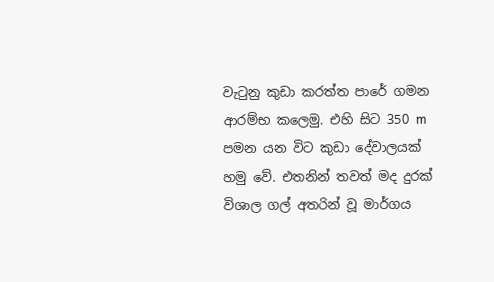වැටුනු කුඩා කරත්ත පාරේ ගමන ආරම්භ කලෙමු. එහි සිට 350 m පමන යන විට කුඩා දේවාලයක් හමු වේ. එතනින් තවත් මද දුරක් විශාල ගල් අතරින් වූ මාර්ගය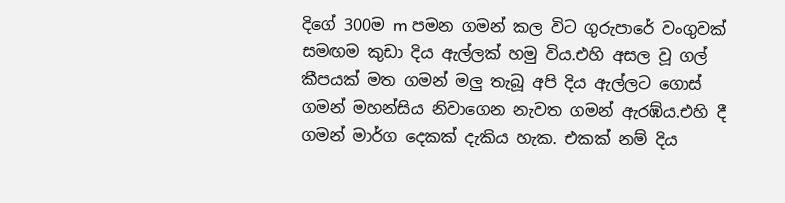දිගේ 300ම m පමන ගමන් කල විට ගුරුපාරේ වංගුවක් සමඟම කුඩා දිය ඇල්ලක් හමු විය.එහි අසල වූ ගල් කීපයක් මත ගමන් මලු තැබූ අපි දිය ඇල්ලට ගොස් ගමන් මහන්සිය නිවාගෙන නැවත ගමන් ඇරඹ්ය.එහි දී ගමන් මාර්ග දෙකක් දැකිය හැක. එකක් නම් දිය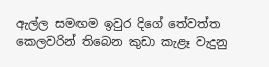ඇල්ල සමඟම ඉවුර දිගේ තේවත්ත කෙලවරින් තිබෙන කුඩා කැළෑ වැදුනු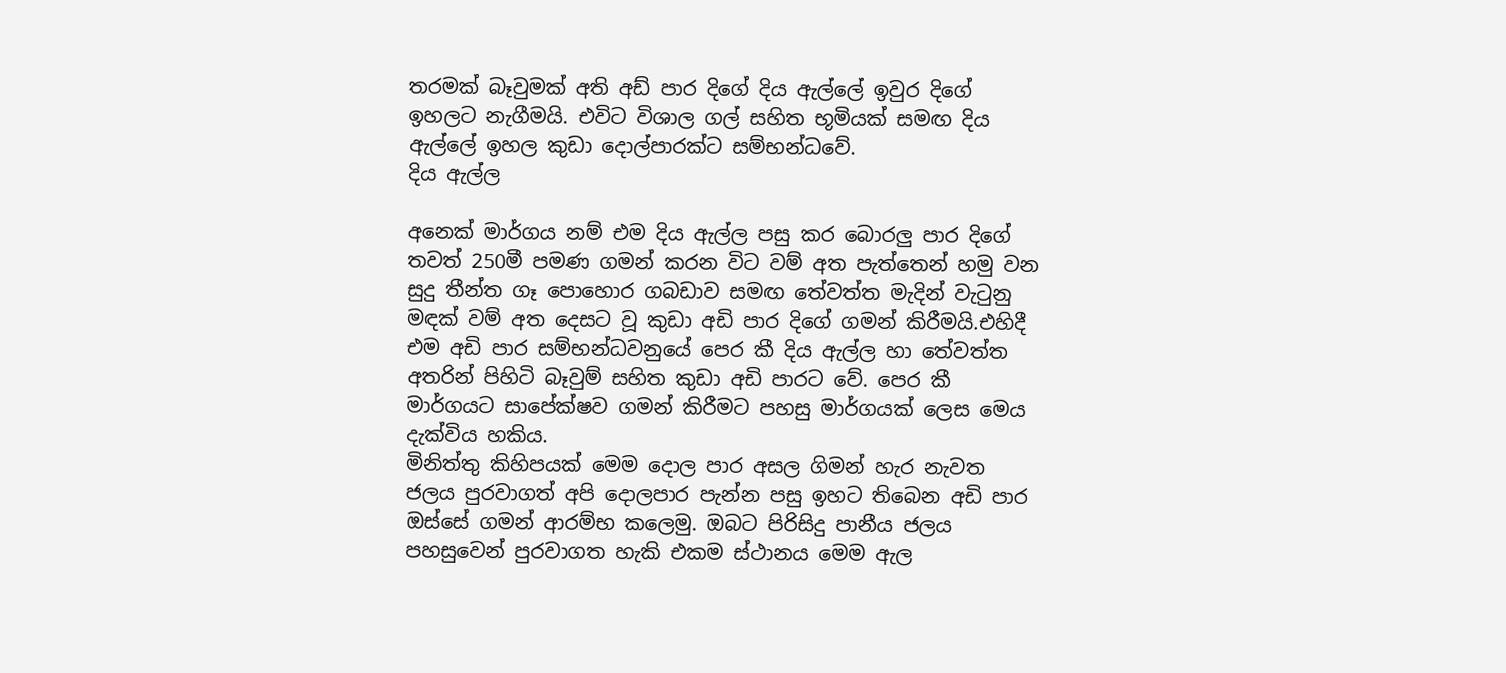තරමක් බෑවුමක් අති අඩ් පාර දිගේ දිය ඇල්ලේ ඉවුර දිගේ ඉහලට නැගීමයි. එවිට විශාල ගල් සහිත භූමියක් සමඟ දිය ඇල්ලේ ඉහල කුඩා දොල්පාරක්ට සම්භන්ධවේ.
දිය ඇල්ල

අනෙක් මාර්ගය නම් එම දිය ඇල්ල පසු කර බොරලු පාර දිගේ තවත් 250මී පමණ ගමන් කරන විට වම් අත පැත්තෙන් හමු වන සුදු තීන්ත ගෑ පොහොර ගබඩාව සමඟ තේවත්ත මැදින් වැටුනු මඳක් වම් අත දෙසට වූ කුඩා අඩි පාර දිගේ ගමන් කිරීමයි.එහිදී එම අඩි පාර සම්භන්ධවනුයේ පෙර කී දිය ඇල්ල හා තේවත්ත අතරින් පිහිටි බෑවුම් සහිත කුඩා අඩි පාරට වේ. පෙර කී මාර්ගයට සාපේක්ෂව ගමන් කිරීමට පහසු මාර්ගයක් ලෙස මෙය දැක්විය හකිය.
මිනිත්තු කිහිපයක් මෙම දොල පාර අසල ගිමන් හැර නැවත ජලය පුරවාගත් අපි දොලපාර පැන්න පසු ඉහට තිබෙන අඩි පාර ඔස්සේ ගමන් ආරම්භ කලෙමු. ඔබට පිරිසිදු පානීය ජලය පහසුවෙන් පුරවාගත හැකි එකම ස්ථානය මෙම ඇල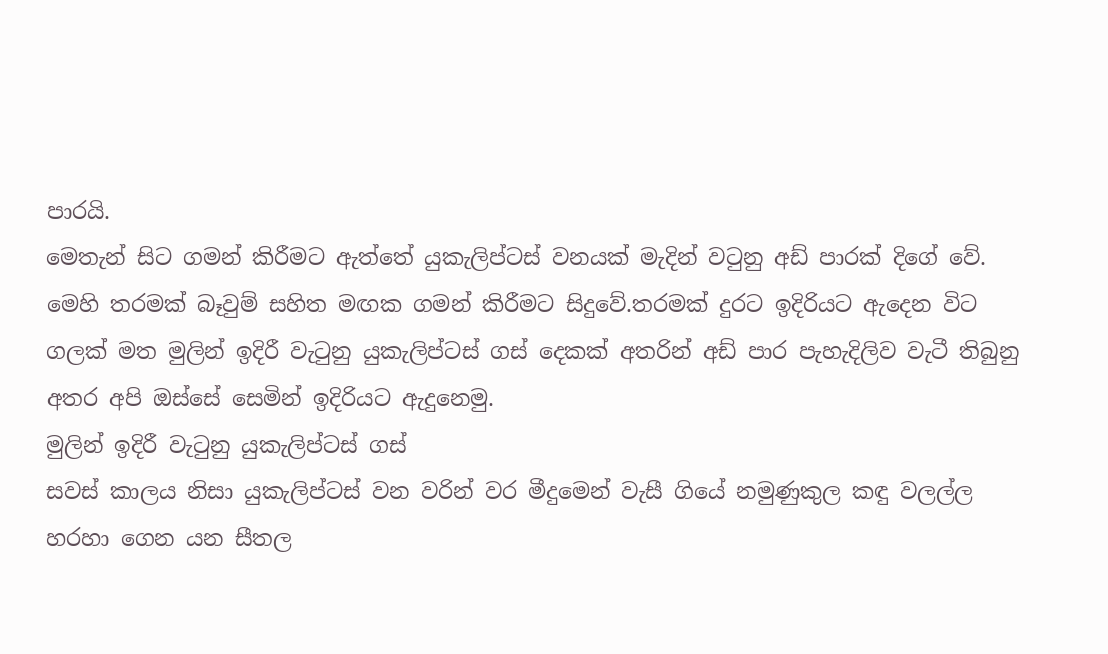පාරයි.
මෙතැන් සිට ගමන් කිරීමට ඇත්තේ යුකැලිප්ටස් වනයක් මැදින් වටුනු අඩ් පාරක් දිගේ වේ. මෙහි තරමක් බෑවුම් සහිත මඟක ගමන් කිරීමට සිදුවේ.තරමක් දුරට ඉදිරියට ඇදෙන විට ගලක් මත මුලින් ඉදිරී වැටුනු යුකැලිප්ටස් ගස් දෙකක් අතරින් අඩ් පාර පැහැදිලිව වැටී තිබුනු අතර අපි ඔස්සේ සෙමින් ඉදිරියට ඇදුනෙමු.
මුලින් ඉදිරී වැටුනු යුකැලිප්ටස් ගස්
සවස් කාලය නිසා යුකැලිප්ටස් වන වරින් වර මීදුමෙන් වැසී ගියේ නමුණුකුල කඳු වලල්ල හරහා ගෙන යන සීතල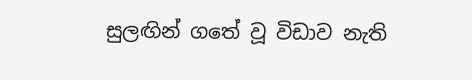සුලඟින් ගතේ වූ විඩාව නැති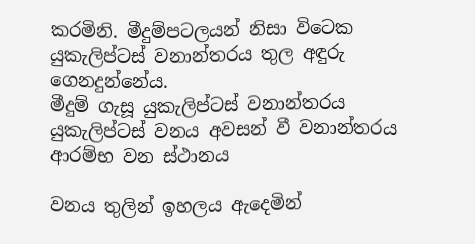කරමිනි. මීදුම්පටලයන් නිසා විටෙක යුකැලිප්ටස් වනාන්තරය තුල අඳුරු ගෙනදුන්නේය.
මීදුම් ගැසූ යුකැලිප්ටස් වනාන්තරය
යුකැලිප්ටස් වනය අවසන් වී වනාන්තරය ආරම්භ වන ස්ථානය

වනය තුලින් ඉහලය ඇදෙමින්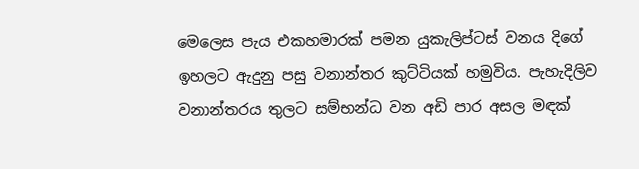මෙලෙස පැය එකහමාරක් පමන යුකැලිප්ටස් වනය දිගේ ඉහලට ඇදුනු පසු වනාන්තර කුට්ටියක් හමුවිය. පැහැදිලිව වනාන්තරය තුලට සම්භන්ධ වන අඩි පාර අසල මඳක්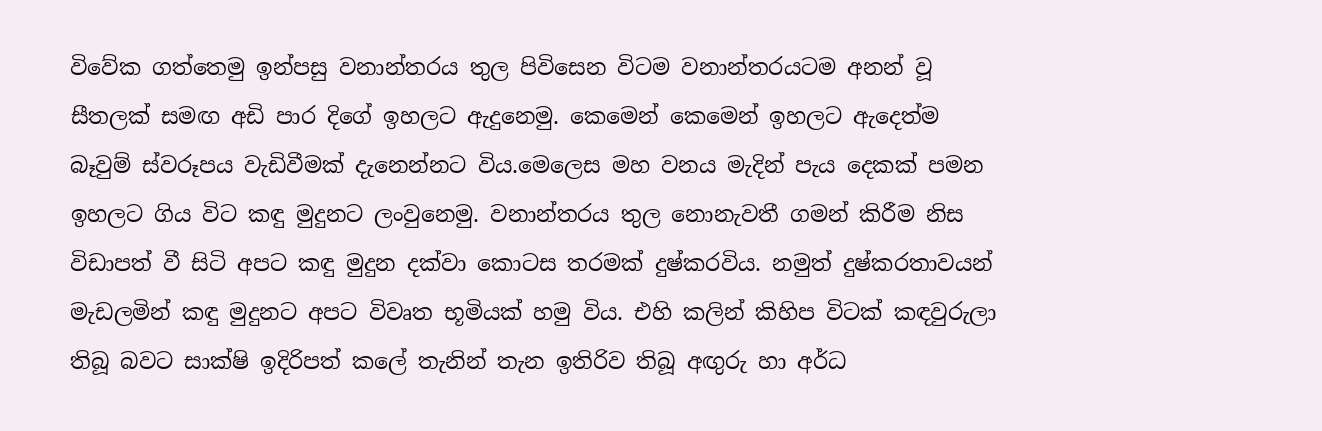විවේක ගත්තෙමු ඉන්පසු වනාන්තරය තුල පිවිසෙන විටම වනාන්තරයටම අනන් වූ සීතලක් සමඟ අඩි පාර දිගේ ඉහලට ඇදුනෙමු. කෙමෙන් කෙමෙන් ඉහලට ඇදෙත්ම බෑවුම් ස්වරූපය වැඩිවීමක් දැනෙන්නට විය.මෙලෙස මහ වනය මැදින් පැය දෙකක් පමන ඉහලට ගිය විට කඳු මුදුනට ලංවුනෙමු. වනාන්තරය තුල නොනැවතී ගමන් කිරීම නිස විඩාපත් වී සිටි අපට කඳු මුදුන දක්වා කොටස තරමක් දුෂ්කරවිය. නමුත් දුෂ්කරතාවයන් මැඩලමින් කඳු මුදුනට අපට විවෘත භූමියක් හමු විය. එහි කලින් කිහිප විටක් කඳවුරුලා තිබූ බවට සාක්ෂි ඉදිරිපත් කලේ තැනින් තැන ඉතිරිව තිබූ අඟුරු හා අර්ධ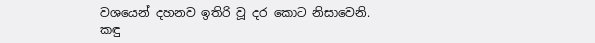වශයෙන් දහනව ඉතිරි වූ දර කොට නිසාවෙනි.
කඳු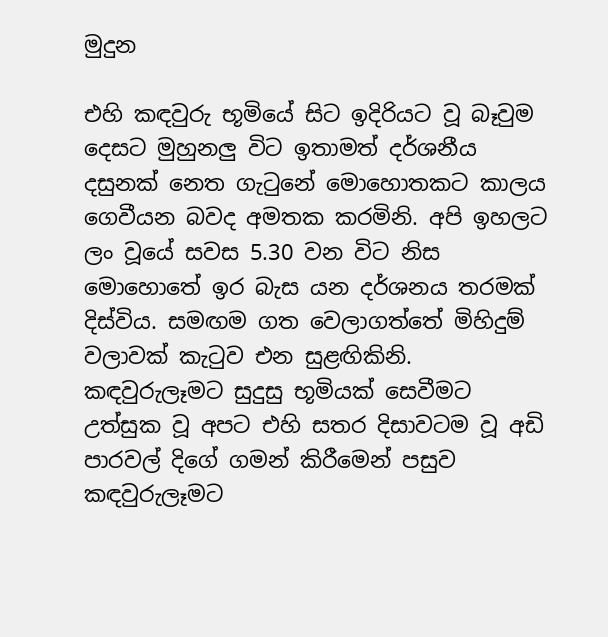මුදුන

එහි කඳවුරු භූමියේ සිට ඉදිරියට වූ බෑවුම දෙසට මුහුනලු විට ඉතාමත් දර්ශනීය දසුනක් නෙත ගැටුනේ මොහොතකට කාලය ගෙවීයන බවද අමතක කරමිනි. අපි ඉහලට ලං වූයේ සවස 5.30 වන විට නිස මොහොතේ ඉර බැස යන දර්ශනය තරමක් දිස්විය. සමඟම ගත වෙලාගත්තේ මිහිදුම් වලාවක් කැටුව එන සුළඟිකිනි. කඳවුරුලෑමට සුදුසු භූමියක් සෙවීමට උත්සුක වූ අපට එහි සතර දිසාවටම වූ අඩි පාරවල් දිගේ ගමන් කිරීමෙන් පසුව කඳවුරුලෑමට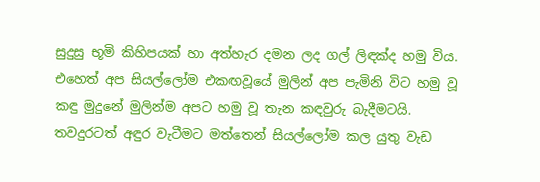සුදුසු භූමි කිහිපයක් හා අත්හැර දමන ලද ගල් ලිඳක්ද හමු විය. එහෙත් අප සියල්ලෝම එකඟවූයේ මුලින් අප පැමිනි විට හමු වූ කඳු මුදුනේ මුලින්ම අපට හමු වූ තැන කඳවුරු බැදීමටයි. තවදුරටත් අඳුර වැටීමට මත්තෙන් සියල්ලෝම කල යුතු වැඩ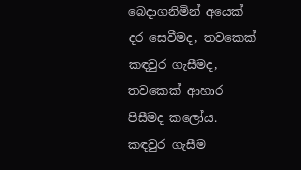බෙදාගනිමින් අයෙක් දර සෙවීමද, තවකෙක් කඳවුර ගැසීමද, තවකෙක් ආහාර පිසීමද කලෝය.
කඳවුර ගැසීම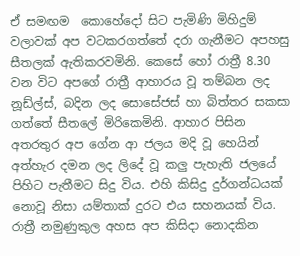ඒ සමඟම  කොහේදෝ සිට පැමිණි මිහිදුම් වලාවක් අප වටකරගත්තේ දරා ගැනීමට අපහසු සීතලක් ඇතිකරවමිනි. කෙසේ හෝ රාත්‍රී 8.30 වන විට අපගේ රාත්‍රී ආහාරය වූ තම්බන ලද නූඩ්ල්ස්, බදින ලද සොසේජස් හා බිත්තර සකසා ගත්තේ සීතලේ මිරිකෙමිනි. ආහාර පිසින අතරතුර අප ගේන ආ ජලය මදි වූ හෙයින් අත්හැර දමන ලද ලිදේ වූ කලු පැහැති ජලයේ පිහිට පැතීමට සිදු විය. එහි කිසිදු දුර්ගන්ධයක් නොවූ නිසා යම්තාක් දුරට එය සහනයක් විය.
රාත්‍රී නමුණුකුල අහස අප කිසිදා නොදකින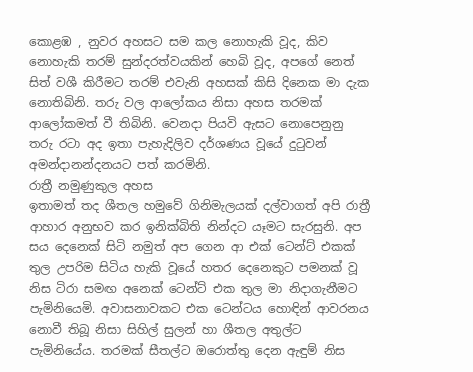කොළඹ , නුවර අහසට සම කල නොහැකි වූද, කිව නොහැකි තරම් සුන්දරත්වයකින් හෙබි වූද, අපගේ නෙත් සිත් වශී කිරීමට තරම් එවැනි අහසක් කිසි දිනෙක මා දැක නොතිබිනි. තරු වල ආලෝකය නිසා අහස තරමක් ආලෝකමත් වී තිබිනි. වෙනදා පියවි ඇසට නොපෙනුනු තරු රටා අද ඉතා පැහැදිලිව දර්ශණය වූයේ දුටුවන් අමන්දානන්දනයට පත් කරමිනි.
රාත්‍රී නමුණුකුල අහස
ඉතාමත් තද ශීතල හමුවේ ගිනිමැලයක් දල්වාගත් අපි රාත්‍රී ආහාර අනුභව කර ඉනික්බිති නින්දට යෑමට සැරසුනි. අප සය දෙනෙක් සිටි නමුත් අප ගෙන ආ එක් ටෙන්ට් එකක් තුල උපරිම සිටිය හැකි වූයේ හතර දෙනෙකුට පමනක් වූ නිස ටිරා සමඟ අනෙක් ටෙන්ට් එක තුල මා නිදාගැනීමට පැමිනියෙමි. අවාසනාවකට එක ටෙන්ටය හොඳින් ආවරනය නොවී තිබූ නිසා සිහිල් සුලන් හා ශීතල අතුල්ට පැමිනියේය. තරමක් සීතල්ට ඔරොත්තු දෙන ඇඳුම් නිස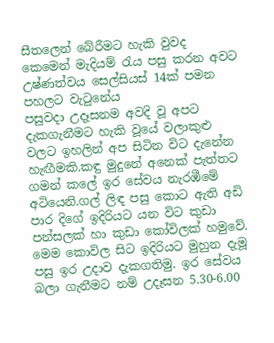සීතලෙන් බේරීමට හැකි වුවද කෙමෙන් මැදියම් රැය පසු කරන අවට උෂ්ණත්වය සෙල්සියස් 14ක් පමන පහලට වැටුනේය
පසුවදා උදෑසනම අවදි වූ අපට දැකගැනීමට හැකි වූයේ වලාකුළු වලට ඉහලින් අප සිටින විට දැනේන හැඟීමකි.කඳු මුදුනේ අනෙක් පැත්තට ගමන් කලේ ඉර සේවය නැරඹීමේ අටියෙනි.ගල් ලිඳ පසු කොට ඇති අඩි පාර දිගේ ඉදිරියට යන විට කුඩා පන්සලක් හා කුඩා කෝවිලක් හමුවේ. මෙම කොවිල සිට ඉදිරියට මුහුන දැමූ පසු ඉර උදාව දැකගතිමු. ඉර සේවය බලා ගැනීමට නම් උදෑසන 5.30-6.00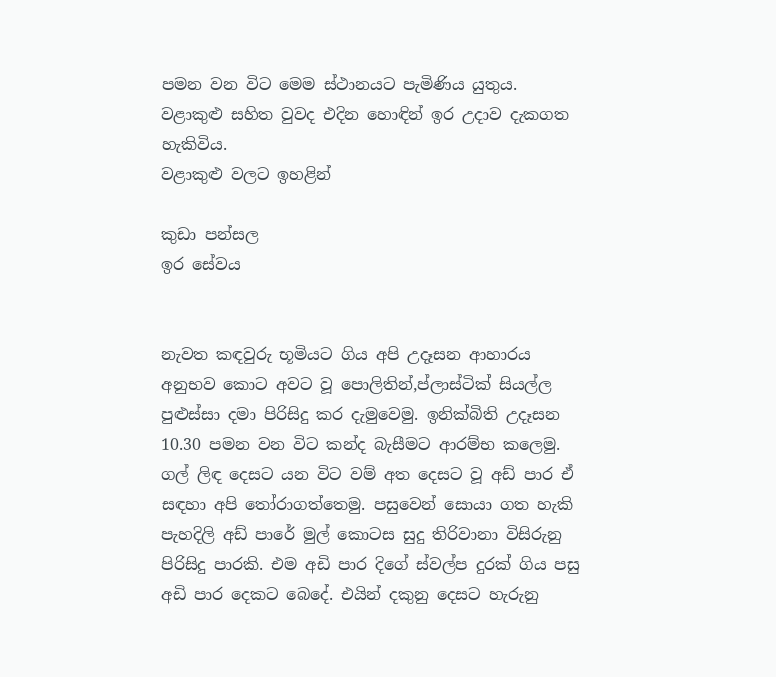පමන වන විට මෙම ස්ථානයට පැමිණිය යුතුය. වළාකුළු සහිත වුවද එදින හොඳින් ඉර උදාව දැකගත හැකිවිය.
වළාකුළු වලට ඉහළින්

කුඩා පන්සල
ඉර සේවය


නැවත කඳවුරු භූමියට ගිය අපි උදෑසන ආහාරය අනුභව කොට අවට වූ පොලිතින්,ප්ලාස්ටික් සියල්ල පුළුස්සා දමා පිරිසිදු කර දැමුවෙමු. ඉනික්බිති උදෑසන 10.30 පමන වන විට කන්ද බැසීමට ආරම්භ කලෙමු. ගල් ලිඳ දෙසට යන විට වම් අත දෙසට වූ අඩ් පාර ඒ සඳහා අපි තෝරාගත්තෙමු. පසුවෙන් සොයා ගත හැකි පැහදිලි අඩ් පාරේ මුල් කොටස සුදු තිරිවානා විසිරුනු පිරිසිදු පාරකි. එම අඩි පාර දිගේ ස්වල්ප දුරක් ගිය පසු අඩි පාර දෙකට බෙදේ. එයින් දකුනු දෙසට හැරුනු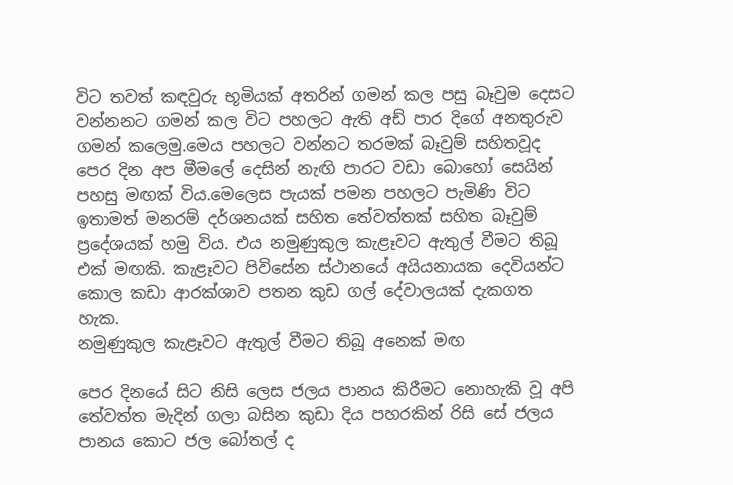විට තවත් කඳවුරු භූමියක් අතරින් ගමන් කල පසු බෑවුම දෙසට වන්නනට ගමන් කල විට පහලට ඇති අඩ් පාර දිගේ අනතුරුව ගමන් කලෙමු.මෙය පහලට වන්නට තරමක් බෑවුම් සහිතවූද පෙර දින අප මීමලේ දෙසින් නැඟි පාරට වඩා බොහෝ සෙයින් පහසු මඟක් විය.මෙලෙස පැයක් පමන පහලට පැමිණි විට ඉතාමත් මනරම් දර්ශනයක් සහිත තේවත්තක් සහිත බෑවුම් ප්‍රදේශයක් හමු විය. එය නමුණුකුල කැළෑවට ඇතුල් වීමට තිබූ එක් මඟකි. කැළෑවට පිවිසේන ස්ථානයේ අයියනායක දෙවියන්ට කොල කඩා ආරක්ශාව පතන කුඩ ගල් දේවාලයක් දැකගත හැක.
නමුණුකුල කැළෑවට ඇතුල් වීමට තිබූ අනෙක් මඟ

පෙර දිනයේ සිට නිසි ලෙස ජලය පානය කිරීමට නොහැකි වූ අපි තේවත්ත මැදින් ගලා බසින කුඩා දිය පහරකින් රිසි සේ ජලය පානය කොට ජල බෝතල් ද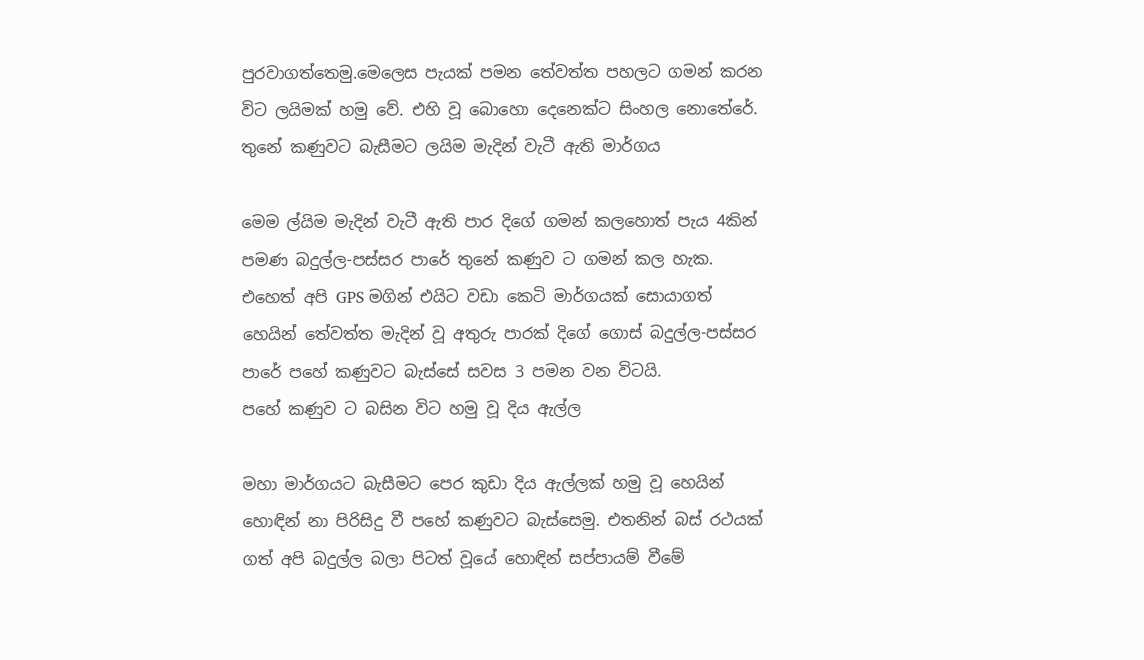පුරවාගත්තෙමු.මෙලෙස පැයක් පමන තේවත්ත පහලට ගමන් කරන විට ලයිමක් හමු වේ. එහි වූ බොහො දෙනෙක්ට සිංහල නොතේරේ.
තුනේ කණුවට බැසීමට ලයිම මැදින් වැටී ඇති මාර්ගය

මෙම ල්යිම මැදින් වැටී ඇති පාර දිගේ ගමන් කලහොත් පැය 4කින් පමණ බදුල්ල-පස්සර පාරේ තුනේ කණුව ට ගමන් කල හැක. එහෙත් අපි GPS මගින් එයිට වඩා කෙටි මාර්ගයක් සොයාගත් හෙයින් තේවත්ත මැදින් වූ අතුරු පාරක් දිගේ ගොස් බදුල්ල-පස්සර පාරේ පහේ කණුවට බැස්සේ සවස 3 පමන වන විටයි.
පහේ කණුව ට බසින විට හමු වූ දිය ඇල්ල

මහා මාර්ගයට බැසීමට පෙර කුඩා දිය ඇල්ලක් හමු වූ හෙයින් හොඳින් නා පිරිසිදු වී පහේ කණුවට බැස්සෙමු. එතනින් බස් රථයක් ගත් අපි බදුල්ල බලා පිටත් වූයේ හොඳින් සප්පායම් වීමේ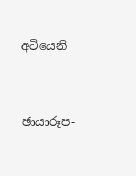අටියෙනි


ඡායාරූප-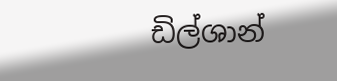ඩිල්ශාන්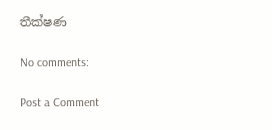තීක්ෂණ

No comments:

Post a Comment